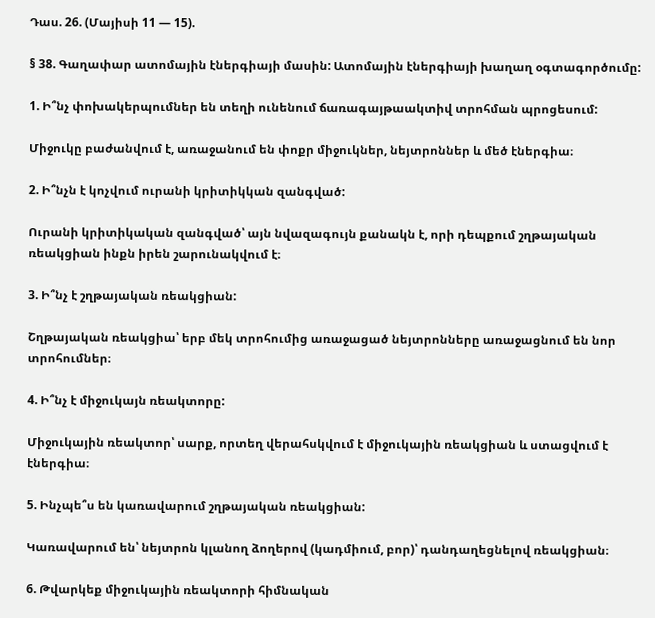Դաս. 26. (Մայիսի 11 — 15).

§ 38. Գաղափար ատոմային էներգիայի մասին: Ատոմային էներգիայի խաղաղ օգտագործումը:

1. Ի՞նչ փոխակերպումներ են տեղի ունենում ճառագայթաակտիվ տրոհման պրոցեսում:

Միջուկը բաժանվում է, առաջանում են փոքր միջուկներ, նեյտրոններ և մեծ էներգիա։

2. Ի՞նչն է կոչվում ուրանի կրիտիկկան զանգված:

Ուրանի կրիտիկական զանգված՝ այն նվազագույն քանակն է, որի դեպքում շղթայական ռեակցիան ինքն իրեն շարունակվում է։

3. Ի՞նչ է շղթայական ռեակցիան:

Շղթայական ռեակցիա՝ երբ մեկ տրոհումից առաջացած նեյտրոնները առաջացնում են նոր տրոհումներ։

4. Ի՞նչ է միջուկայն ռեակտորը:

Միջուկային ռեակտոր՝ սարք, որտեղ վերահսկվում է միջուկային ռեակցիան և ստացվում է էներգիա։

5. Ինչպե՞ս են կառավարում շղթայական ռեակցիան:

Կառավարում են՝ նեյտրոն կլանող ձողերով (կադմիում, բոր)՝ դանդաղեցնելով ռեակցիան։

6. Թվարկեք միջուկային ռեակտորի հիմնական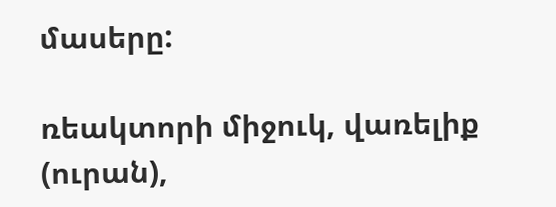մասերը:

ռեակտորի միջուկ, վառելիք (ուրան),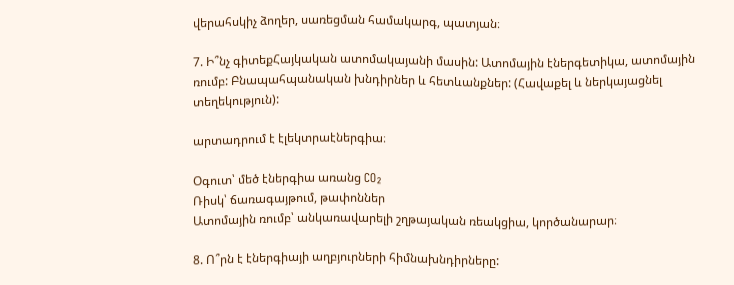վերահսկիչ ձողեր, սառեցման համակարգ, պատյան։

7. Ի՞նչ գիտեքՀայկական ատոմակայանի մասին: Ատոմային էներգետիկա, ատոմային ռումբ: Բնապահպանական խնդիրներ և հետևանքներ: (Հավաքել և ներկայացնել տեղեկություն):

արտադրում է էլեկտրաէներգիա։

Օգուտ՝ մեծ էներգիա առանց CO₂
Ռիսկ՝ ճառագայթում, թափոններ
Ատոմային ռումբ՝ անկառավարելի շղթայական ռեակցիա, կործանարար։

8. Ո՞րն է էներգիայի աղբյուրների հիմնախնդիրները: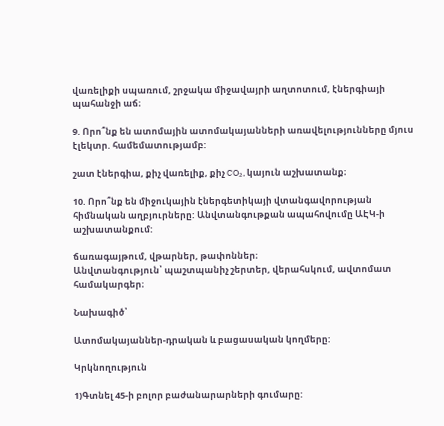վառելիքի սպառում, շրջակա միջավայրի աղտոտում, էներգիայի պահանջի աճ։

9. Որո՞նք են ատոմային ատոմակայանների առավելությունները մյուս էլեկտր. համեմատությամբ:

շատ էներգիա, քիչ վառելիք, քիչ CO₂, կայուն աշխատանք։

10. Որո՞նք են միջուկային էներգետիկայի վտանգավորության հիմնական աղբյուրները: Անվտանգութքան ապահովումը ԱԷԿ-ի աշխատանքում:

ճառագայթում, վթարներ, թափոններ։
Անվտանգություն՝ պաշտպանիչ շերտեր, վերահսկում, ավտոմատ համակարգեր։

Նախագիծ՝

Ատոմակայաններ-դրական և բացասական կողմերը:

Կրկնողություն

1)Գտնել 45-ի բոլոր բաժանարարների գումարը: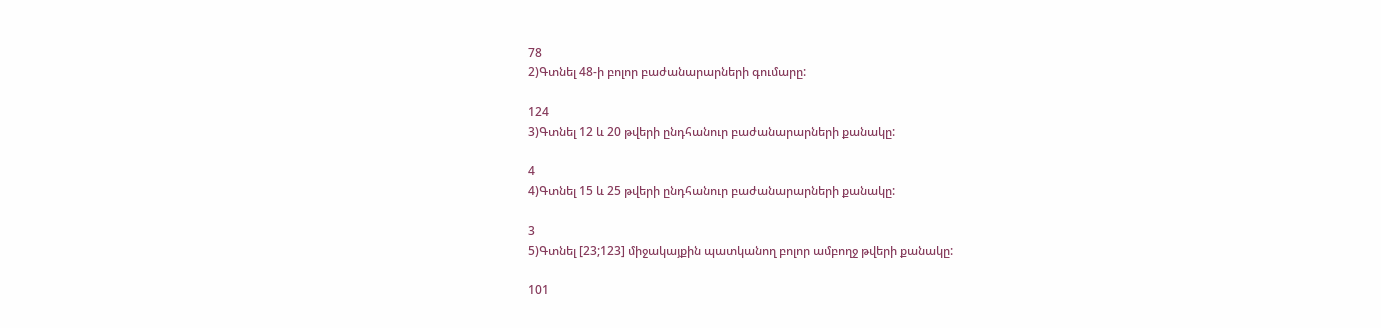78
2)Գտնել 48-ի բոլոր բաժանարարների գումարը:

124
3)Գտնել 12 և 20 թվերի ընդհանուր բաժանարարների քանակը:

4
4)Գտնել 15 և 25 թվերի ընդհանուր բաժանարարների քանակը:

3
5)Գտնել [23;123] միջակայքին պատկանող բոլոր ամբողջ թվերի քանակը:

101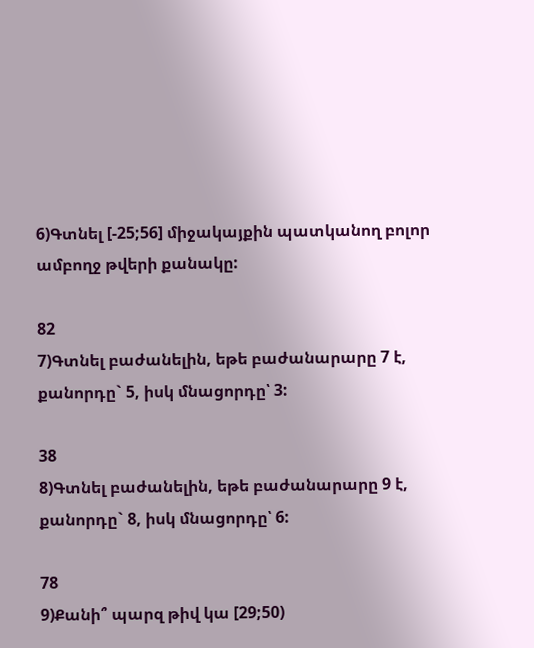6)Գտնել [-25;56] միջակայքին պատկանող բոլոր ամբողջ թվերի քանակը:

82
7)Գտնել բաժանելին, եթե բաժանարարը 7 է, քանորդը` 5, իսկ մնացորդը՝ 3:

38
8)Գտնել բաժանելին, եթե բաժանարարը 9 է, քանորդը` 8, իսկ մնացորդը՝ 6:

78
9)Քանի՞ պարզ թիվ կա [29;50)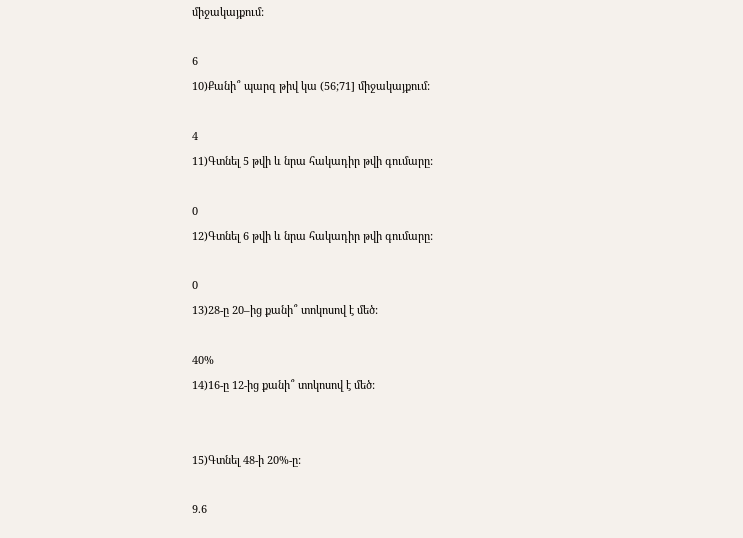միջակայքում:

6
10)Քանի՞ պարզ թիվ կա (56;71] միջակայքում:

4
11)Գտնել 5 թվի և նրա հակադիր թվի գումարը:

0
12)Գտնել 6 թվի և նրա հակադիր թվի գումարը:

0
13)28-ը 20–ից քանի՞ տոկոսով է մեծ:

40%
14)16-ը 12-ից քանի՞ տոկոսով է մեծ:


15)Գտնել 48-ի 20%-ը:

9.6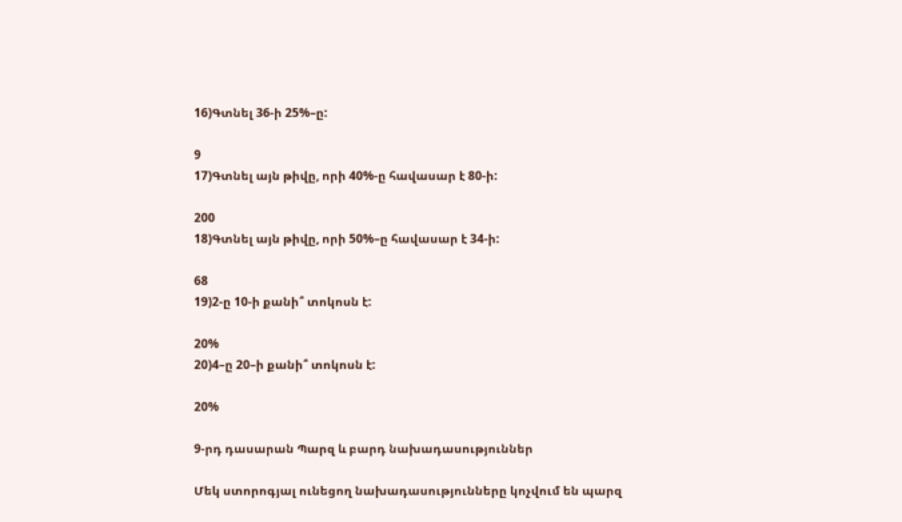16)Գտնել 36-ի 25%–ը:

9
17)Գտնել այն թիվը, որի 40%-ը հավասար է 80-ի:

200
18)Գտնել այն թիվը, որի 50%–ը հավասար է 34-ի:

68
19)2-ը 10-ի քանի՞ տոկոսն է:

20%
20)4–ը 20–ի քանի՞ տոկոսն է:

20%

9-րդ դասարան Պարզ և բարդ նախադասություններ

Մեկ ստորոգյալ ունեցող նախադասությունները կոչվում են պարզ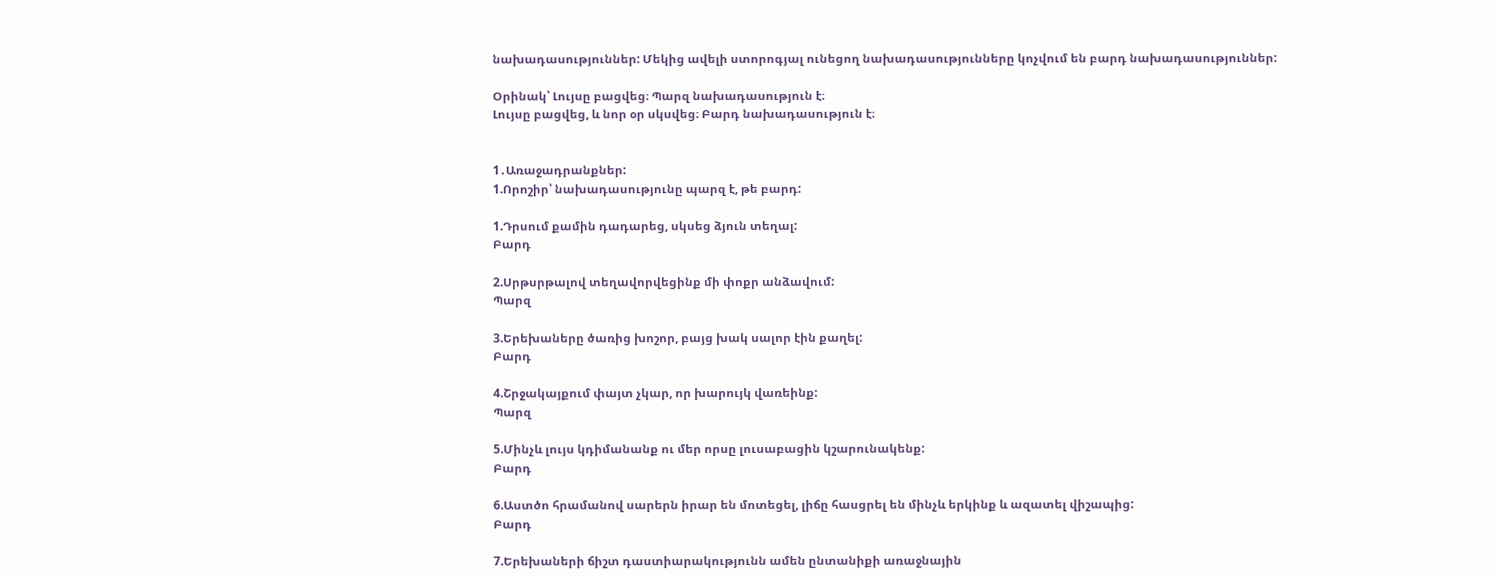նախադասություններ: Մեկից ավելի ստորոգյալ ունեցող նախադասությունները կոչվում են բարդ նախադասություններ:

Օրինակ՝ Լույսը բացվեց։ Պարզ նախադասություն է։
Լույսը բացվեց, և նոր օր սկսվեց։ Բարդ նախադասություն է։


1․Առաջադրանքներ:
1.Որոշիր՝ նախադասությունը պարզ է, թե բարդ:

1.Դրսում քամին դադարեց, սկսեց ձյուն տեղալ:
Բարդ

2.Սրթսրթալով տեղավորվեցինք մի փոքր անձավում:
Պարզ

3.Երեխաները ծառից խոշոր, բայց խակ սալոր էին քաղել:
Բարդ

4.Շրջակայքում փայտ չկար, որ խարույկ վառեինք:
Պարզ

5.Մինչև լույս կդիմանանք ու մեր որսը լուսաբացին կշարունակենք:
Բարդ

6.Աստծո հրամանով սարերն իրար են մոտեցել, լիճը հասցրել են մինչև երկինք և ազատել վիշապից:
Բարդ

7.Երեխաների ճիշտ դաստիարակությունն ամեն ընտանիքի առաջնային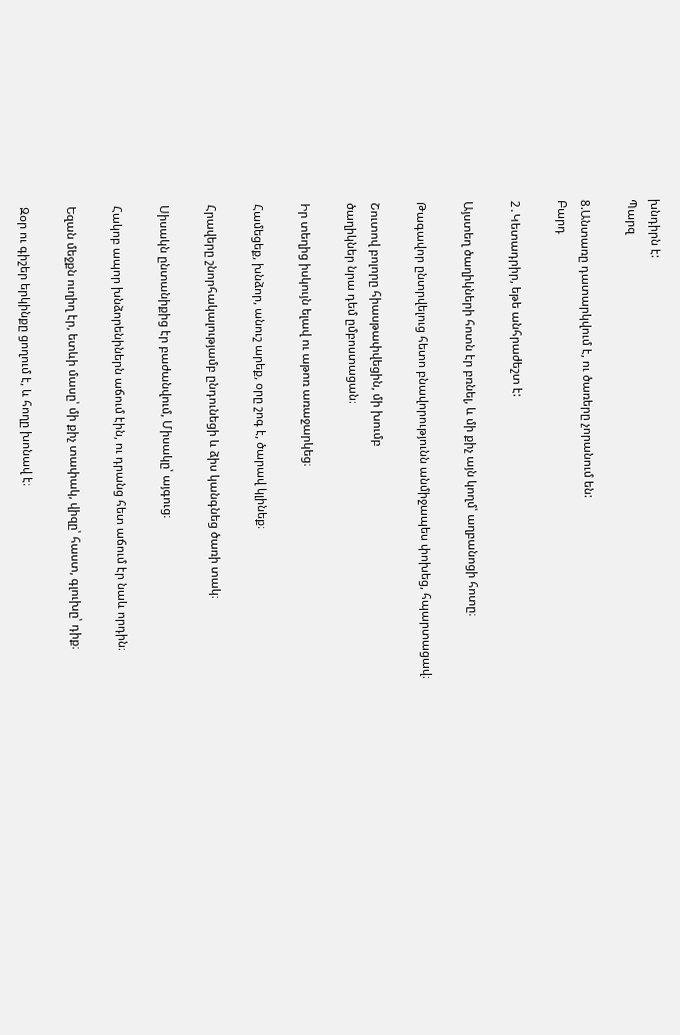խնդիրն է:
Պարզ

8.Անտառը դատարկվում է, ու ծառերը չորանում են:
Բարդ

2․Կետադրիր, եթե անհրաժեշտ է:

Այստեղ ծաղիկների հոտն էր բռնել, և մի քիչ այն կողմ՝ աղբանոցի հոտը։

Թագավոր ընտրվելուց հետո բնավորությունն անմիջապես փոխեց, հպարտացավ։

Շուտով բոլորը հիասթափվեցին, մի խումբ
ծաղիկներ նրա դեմ ըմբոստացան։

Իր տեղից իսկույն ելավ ու աթոռ առաջարկեց։

Համեցեք, խնձոր, անուշ արեք, օրը շոգ է, ծարավ կլինեք։

Հրավերը շնորհակալությամբ ընդունեցի և ձիս կանգնեց ծառի տակ։

Սիսակն ընտանիքից էր բաժանվում, Միսակը՝ այգուց։

Հակոբ ապոր խնձորենիներն աճում էին, ու դրանց հետ աճում էր նաև որդին։

Եզան մեջքն ուղիղ էր, ետևի մասը՝ մի քիչ տափակ, վիզը՝ հաստ, գլուխը՝ դիք։

Զօր ու գիշեր երկինքը ցողում է, և հողը խոնավ է։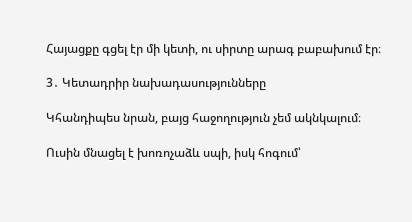Հայացքը գցել էր մի կետի, ու սիրտը արագ բաբախում էր։

3․ Կետադրիր նախադասությունները

Կհանդիպես նրան, բայց հաջողություն չեմ ակնկալում։

Ուսին մնացել է խոռոչաձև սպի, իսկ հոգում՝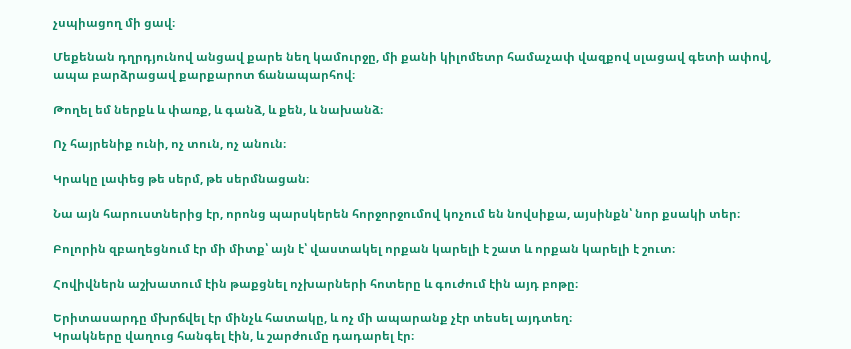չսպիացող մի ցավ։

Մեքենան դղրդյունով անցավ քարե նեղ կամուրջը, մի քանի կիլոմետր համաչափ վազքով սլացավ գետի ափով, ապա բարձրացավ քարքարոտ ճանապարհով։

Թողել եմ ներքև և փառք, և գանձ, և քեն, և նախանձ։

Ոչ հայրենիք ունի, ոչ տուն, ոչ անուն։

Կրակը լափեց թե սերմ, թե սերմնացան։

Նա այն հարուստներից էր, որոնց պարսկերեն հորջորջումով կոչում են նովսիքա, այսինքն՝ նոր քսակի տեր։

Բոլորին զբաղեցնում էր մի միտք՝ այն է՝ վաստակել որքան կարելի է շատ և որքան կարելի է շուտ։

Հովիվներն աշխատում էին թաքցնել ոչխարների հոտերը և գուժում էին այդ բոթը։

Երիտասարդը մխրճվել էր մինչև հատակը, և ոչ մի ապարանք չէր տեսել այդտեղ։
Կրակները վաղուց հանգել էին, և շարժումը դադարել էր։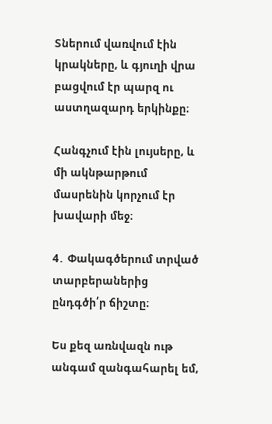Տներում վառվում էին կրակները, և գյուղի վրա բացվում էր պարզ ու աստղազարդ երկինքը։

Հանգչում էին լույսերը, և մի ակնթարթում մասրենին կորչում էր խավարի մեջ։

4․ Փակագծերում տրված տարբերաներից ընդգծի՛ր ճիշտը։

Ես քեզ առնվազն ութ անգամ զանգահարել եմ,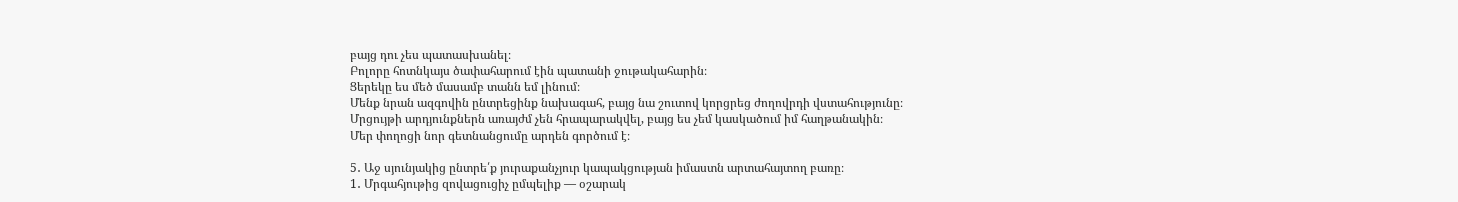բայց դու չես պատասխանել։
Բոլորը հոտնկայս ծափահարում էին պատանի ջութակահարին։
Ցերեկը ես մեծ մասամբ տանն եմ լինում։
Մենք նրան ազգովին ընտրեցինք նախագահ, բայց նա շուտով կորցրեց ժողովրդի վստահությունը։
Մրցույթի արդյունքներն առայժմ չեն հրապարակվել, բայց ես չեմ կասկածում իմ հաղթանակին։
Մեր փողոցի նոր գետնանցումը արդեն գործում է։

5․ Աջ սյունյակից ընտրե՛ք յուրաքանչյուր կապակցության իմաստն արտահայտող բառը։
1․ Մրգահյութից զովացուցիչ ըմպելիք — օշարակ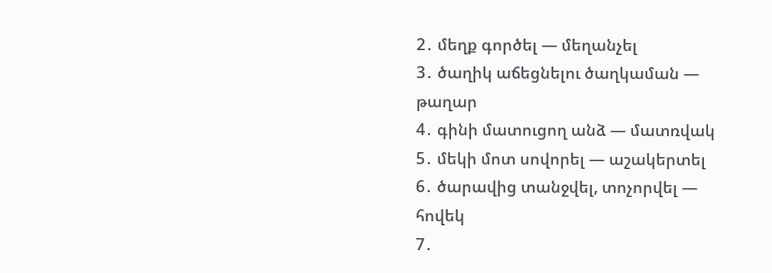2․ մեղք գործել — մեղանչել
3․ ծաղիկ աճեցնելու ծաղկաման — թաղար
4․ գինի մատուցող անձ — մատռվակ
5․ մեկի մոտ սովորել — աշակերտել
6․ ծարավից տանջվել, տոչորվել — հովեկ
7․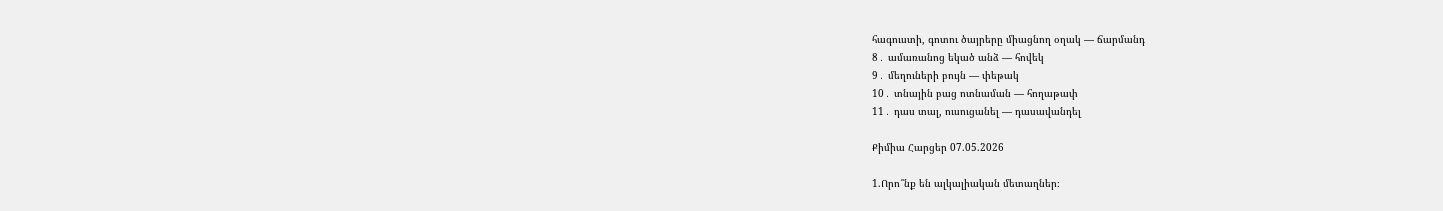հագուստի, գոտու ծայրերը միացնող օղակ — ճարմանդ
8․ ամառանոց եկած անձ — հովեկ
9․ մեղուների բույն — փեթակ
10․ տնային բաց ոտնաման — հողաթափ
11․ դաս տալ, ուսուցանել — դասավանդել

Քիմիա Հարցեր 07.05.2026

1.Որո՞նք են ալկալիական մետաղներ։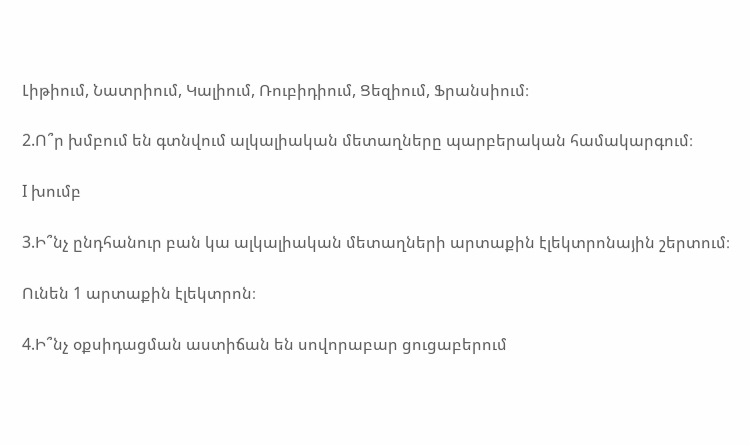Լիթիում, Նատրիում, Կալիում, Ռուբիդիում, Ցեզիում, Ֆրանսիում։

2.Ո՞ր խմբում են գտնվում ալկալիական մետաղները պարբերական համակարգում։

I խումբ

3.Ի՞նչ ընդհանուր բան կա ալկալիական մետաղների արտաքին էլեկտրոնային շերտում։

Ունեն 1 արտաքին էլեկտրոն։

4.Ի՞նչ օքսիդացման աստիճան են սովորաբար ցուցաբերում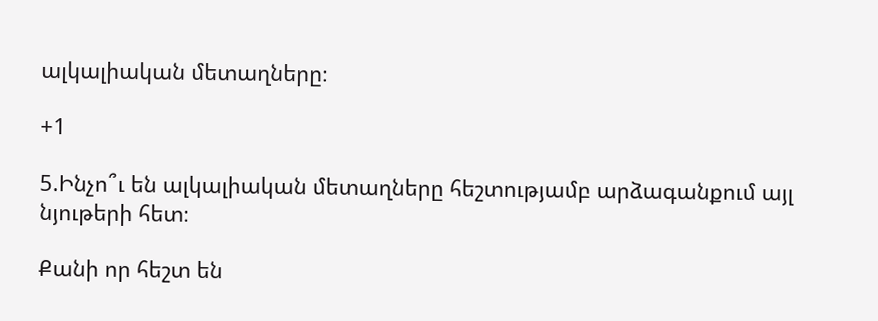ալկալիական մետաղները։

+1

5.Ինչո՞ւ են ալկալիական մետաղները հեշտությամբ արձագանքում այլ նյութերի հետ։

Քանի որ հեշտ են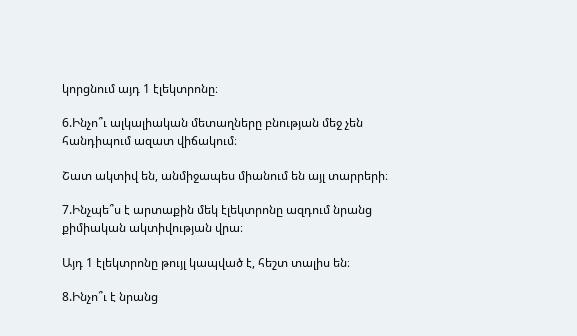կորցնում այդ 1 էլեկտրոնը։

6.Ինչո՞ւ ալկալիական մետաղները բնության մեջ չեն հանդիպում ազատ վիճակում։

Շատ ակտիվ են, անմիջապես միանում են այլ տարրերի։

7.Ինչպե՞ս է արտաքին մեկ էլեկտրոնը ազդում նրանց քիմիական ակտիվության վրա։

Այդ 1 էլեկտրոնը թույլ կապված է, հեշտ տալիս են։

8.Ինչո՞ւ է նրանց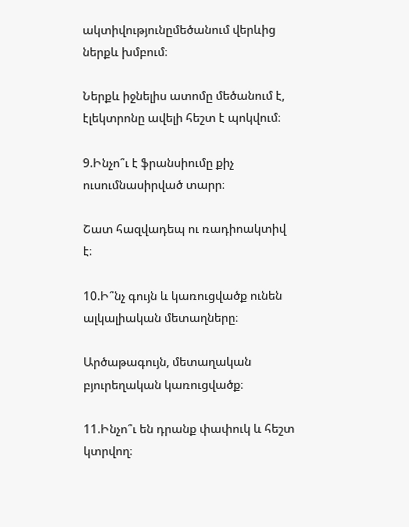ակտիվությունըմեծանում վերևից ներքև խմբում։

Ներքև իջնելիս ատոմը մեծանում է, էլեկտրոնը ավելի հեշտ է պոկվում։

9.Ինչո՞ւ է ֆրանսիումը քիչ ուսումնասիրված տարր։

Շատ հազվադեպ ու ռադիոակտիվ է։

10.Ի՞նչ գույն և կառուցվածք ունեն ալկալիական մետաղները։

Արծաթագույն, մետաղական բյուրեղական կառուցվածք։

11.Ինչո՞ւ են դրանք փափուկ և հեշտ կտրվող։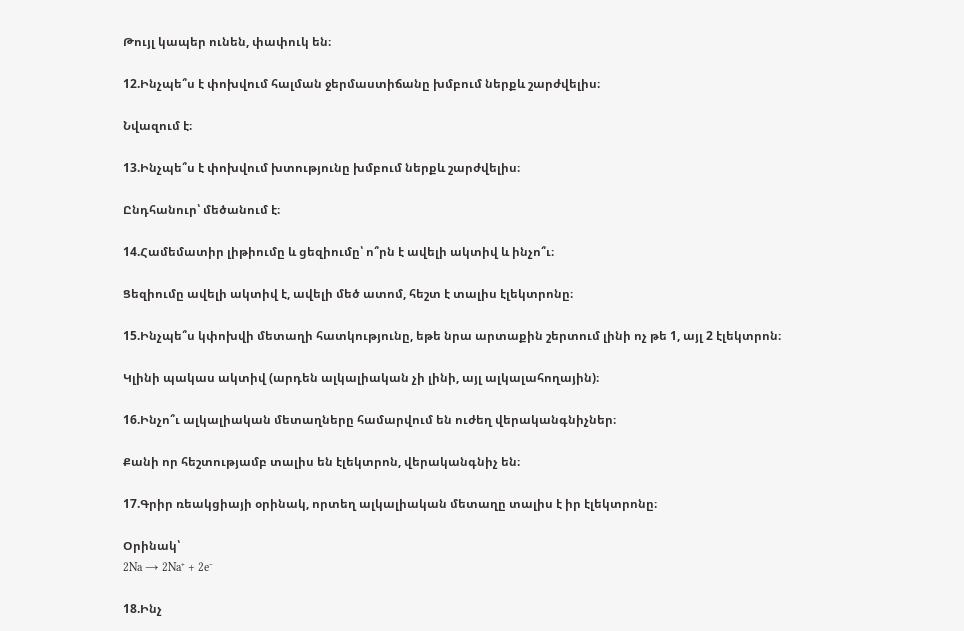Թույլ կապեր ունեն, փափուկ են։

12.Ինչպե՞ս է փոխվում հալման ջերմաստիճանը խմբում ներքև շարժվելիս։

Նվազում է։

13.Ինչպե՞ս է փոխվում խտությունը խմբում ներքև շարժվելիս։

Ընդհանուր՝ մեծանում է։

14.Համեմատիր լիթիումը և ցեզիումը՝ ո՞րն է ավելի ակտիվ և ինչո՞ւ։

Ցեզիումը ավելի ակտիվ է, ավելի մեծ ատոմ, հեշտ է տալիս էլեկտրոնը։

15.Ինչպե՞ս կփոխվի մետաղի հատկությունը, եթե նրա արտաքին շերտում լինի ոչ թե 1, այլ 2 էլեկտրոն։

Կլինի պակաս ակտիվ (արդեն ալկալիական չի լինի, այլ ալկալահողային)։

16.Ինչո՞ւ ալկալիական մետաղները համարվում են ուժեղ վերականգնիչներ։

Քանի որ հեշտությամբ տալիս են էլեկտրոն, վերականգնիչ են։

17.Գրիր ռեակցիայի օրինակ, որտեղ ալկալիական մետաղը տալիս է իր էլեկտրոնը։

Օրինակ՝
2Na → 2Na⁺ + 2e⁻

18.Ինչ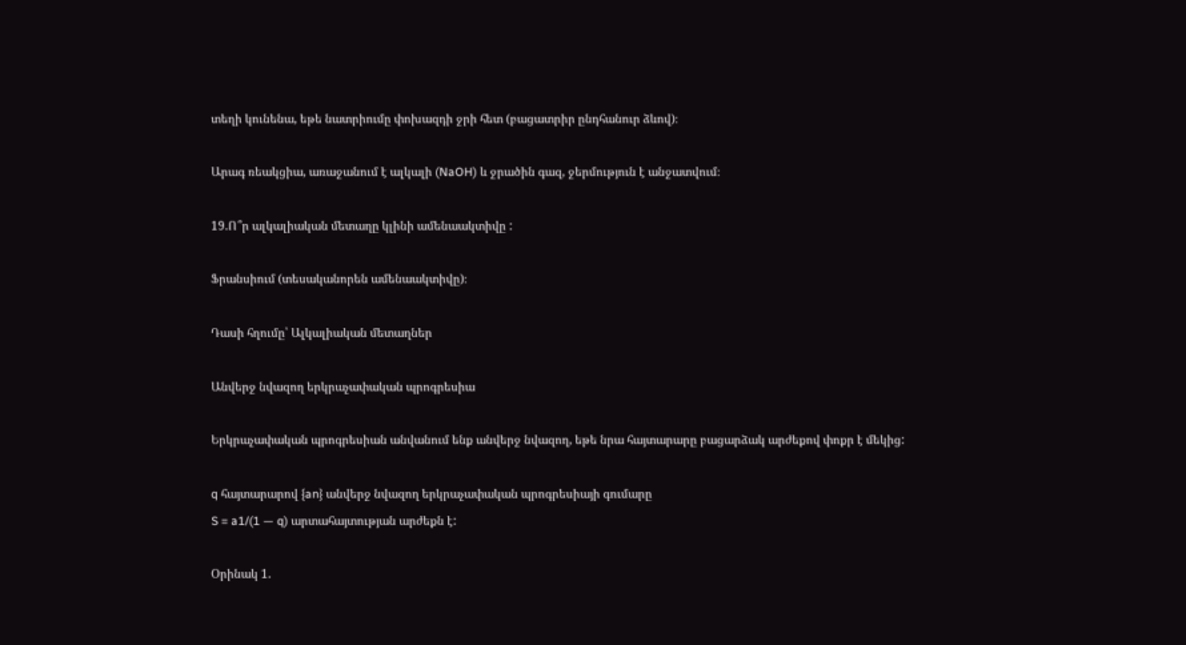տեղի կունենա, եթե նատրիումը փոխազդի ջրի հետ (բացատրիր ընդհանուր ձևով)։

Արագ ռեակցիա, առաջանում է ալկալի (NaOH) և ջրածին գազ, ջերմություն է անջատվում։

19.Ո՞ր ալկալիական մետաղը կլինի ամենաակտիվը :

Ֆրանսիում (տեսականորեն ամենաակտիվը)։

Դասի հղումը՝ Ալկալիական մետաղներ

Անվերջ նվազող երկրաչափական պրոգրեսիա

Երկրաչափական պրոգրեսիան անվանում ենք անվերջ նվազող, եթե նրա հայտարարը բացարձակ արժեքով փոքր է մեկից:

q հայտարարով {an} անվերջ նվազող երկրաչափական պրոգրեսիայի գումարը
S = a1/(1 — q) արտահայտության արժեքն է:

Օրինակ 1.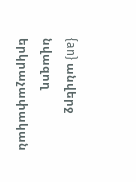{an} անվերջ նվազող երկրաչափական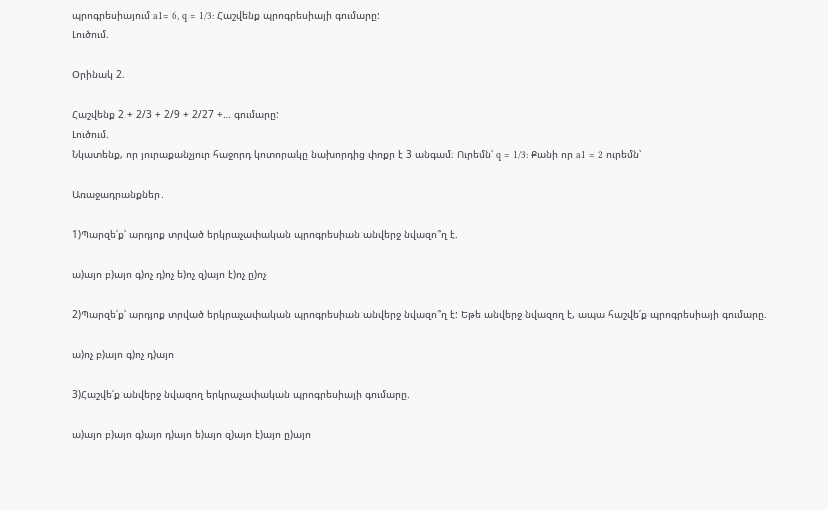պրոգրեսիայում a1= 6, q = 1/3: Հաշվենք պրոգրեսիայի գումարը:
Լուծում.

Օրինակ 2.

Հաշվենք 2 + 2/3 + 2/9 + 2/27 +… գումարը:
Լուծում.
Նկատենք, որ յուրաքանչյուր հաջորդ կոտորակը նախորդից փոքր է 3 անգամ։ Ուրեմն՝ q = 1/3: Քանի որ a1 = 2 ուրեմն՝

Առաջադրանքներ․

1)Պարզե՛ք՝ արդյոք տրված երկրաչափական պրոգրեսիան անվերջ նվազո՞ղ է.

ա)այո բ)այո գ)ոչ դ)ոչ ե)ոչ զ)այո է)ոչ ը)ոչ

2)Պարզե՛ք՝ արդյոք տրված երկրաչափական պրոգրեսիան անվերջ նվազո՞ղ է: Եթե անվերջ նվազող է, ապա հաշվե՛ք պրոգրեսիայի գումարը.

ա)ոչ բ)այո գ)ոչ դ)այո

3)Հաշվե՛ք անվերջ նվազող երկրաչափական պրոգրեսիայի գումարը.

ա)այո բ)այո գ)այո դ)այո ե)այո զ)այո է)այո ը)այո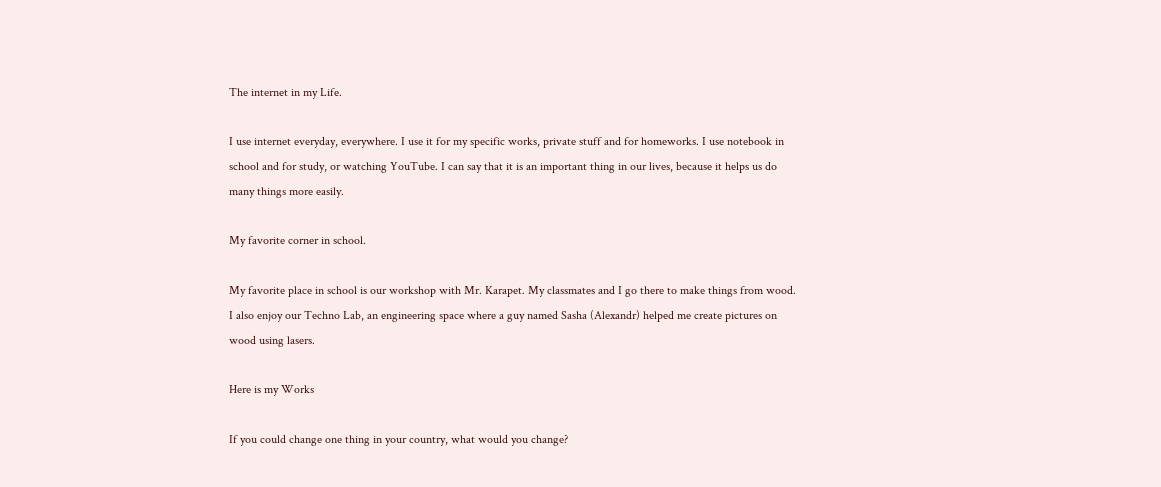The internet in my Life.

I use internet everyday, everywhere. I use it for my specific works, private stuff and for homeworks. I use notebook in school and for study, or watching YouTube. I can say that it is an important thing in our lives, because it helps us do many things more easily.

My favorite corner in school.

My favorite place in school is our workshop with Mr. Karapet. My classmates and I go there to make things from wood. I also enjoy our Techno Lab, an engineering space where a guy named Sasha (Alexandr) helped me create pictures on wood using lasers.

Here is my Works

If you could change one thing in your country, what would you change?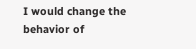I would change the behavior of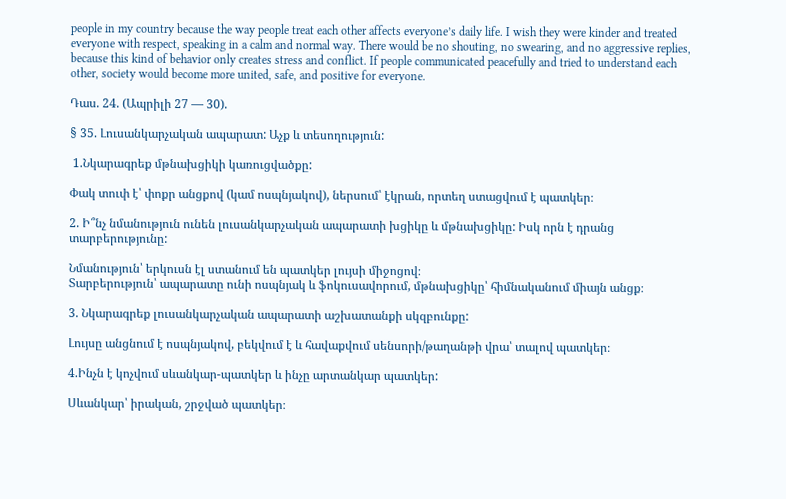people in my country because the way people treat each other affects everyone’s daily life. I wish they were kinder and treated everyone with respect, speaking in a calm and normal way. There would be no shouting, no swearing, and no aggressive replies, because this kind of behavior only creates stress and conflict. If people communicated peacefully and tried to understand each other, society would become more united, safe, and positive for everyone.

Դաս. 24. (Ապրիլի 27 — 30).

§ 35. Լուսանկարչական ապարատ: Աչք և տեսողություն:

 1.Նկարագրեք մթնախցիկի կառուցվածքը:

Փակ տուփ է՝ փոքր անցքով (կամ ոսպնյակով), ներսում՝ էկրան, որտեղ ստացվում է պատկեր։

2. Ի՞նչ նմանություն ունեն լուսանկարչական ապարատի խցիկը և մթնախցիկը: Իսկ որն է դրանց տարբերությունը:

Նմանություն՝ երկուսն էլ ստանում են պատկեր լույսի միջոցով։
Տարբերություն՝ ապարատը ունի ոսպնյակ և ֆոկուսավորում, մթնախցիկը՝ հիմնականում միայն անցք։

3. Նկարագրեք լուսանկարչական ապարատի աշխատանքի սկզբունքը:

Լույսը անցնում է ոսպնյակով, բեկվում է և հավաքվում սենսորի/թաղանթի վրա՝ տալով պատկեր։

4.Ինչն է կոչվում սևանկար-պատկեր և ինչը արտանկար պատկեր:

Սևանկար՝ իրական, շրջված պատկեր։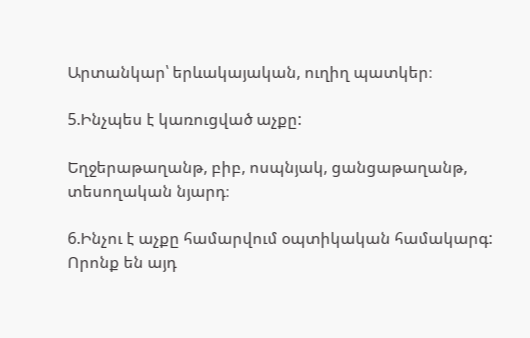Արտանկար՝ երևակայական, ուղիղ պատկեր։

5.Ինչպես է կառուցված աչքը:

Եղջերաթաղանթ, բիբ, ոսպնյակ, ցանցաթաղանթ, տեսողական նյարդ։

6.Ինչու է աչքը համարվում օպտիկական համակարգ: Որոնք են այդ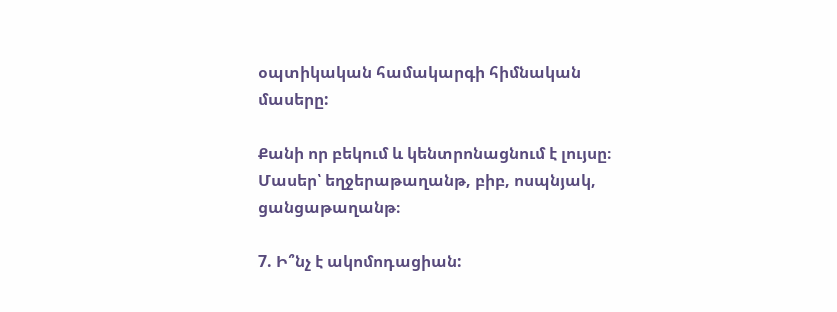օպտիկական համակարգի հիմնական մասերը:

Քանի որ բեկում և կենտրոնացնում է լույսը։
Մասեր՝ եղջերաթաղանթ, բիբ, ոսպնյակ, ցանցաթաղանթ։

7. Ի՞նչ է ակոմոդացիան: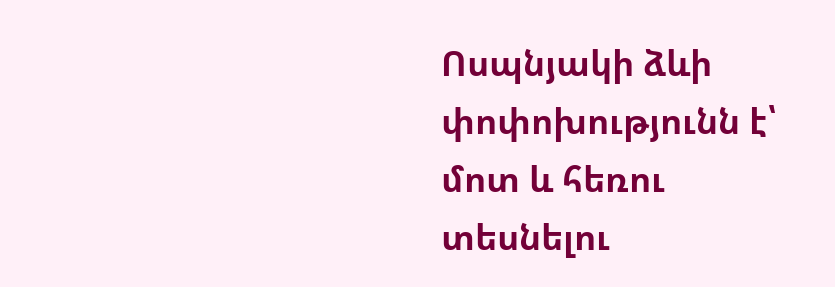Ոսպնյակի ձևի փոփոխությունն է՝ մոտ և հեռու տեսնելու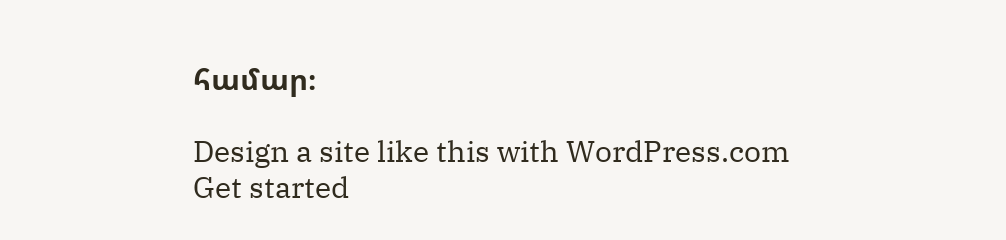համար։

Design a site like this with WordPress.com
Get started